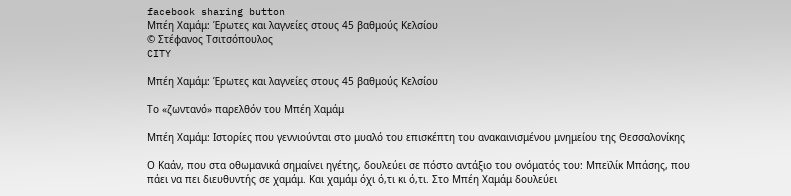facebook sharing button
Μπέη Χαμάμ: Έρωτες και λαγνείες στους 45 βαθμούς Κελσίου
© Στέφανος Τσιτσόπουλος
CITY

Μπέη Χαμάμ: Έρωτες και λαγνείες στους 45 βαθμούς Κελσίου

Το «ζωντανό» παρελθόν του Μπέη Χαμάμ

Μπέη Χαμάμ: Ιστορίες που γεννιούνται στο μυαλό του επισκέπτη του ανακαινισμένου μνημείου της Θεσσαλονίκης

Ο Καάν, που στα οθωμανικά σημαίνει ηγέτης, δουλεύει σε πόστο αντάξιο του ονόματός του: Μπεϊλίκ Μπάσης, που πάει να πει διευθυντής σε χαμάμ. Και χαμάμ όχι ό,τι κι ό,τι. Στο Μπέη Χαμάμ δουλεύει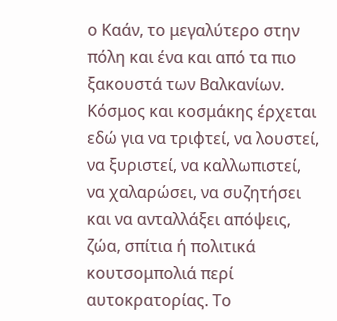ο Καάν, το μεγαλύτερο στην πόλη και ένα και από τα πιο ξακουστά των Βαλκανίων. Κόσμος και κοσμάκης έρχεται εδώ για να τριφτεί, να λουστεί, να ξυριστεί, να καλλωπιστεί, να χαλαρώσει, να συζητήσει και να ανταλλάξει απόψεις, ζώα, σπίτια ή πολιτικά κουτσομπολιά περί αυτοκρατορίας. Το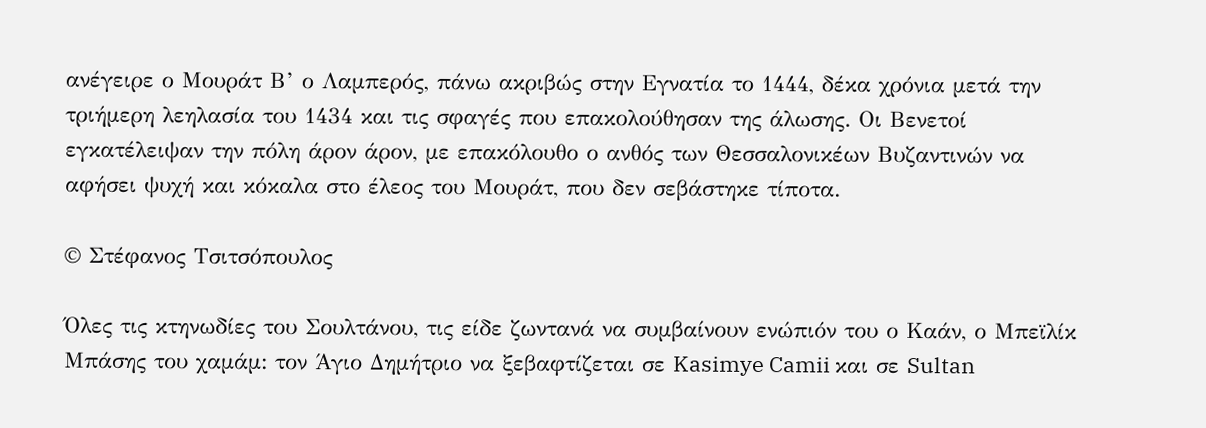ανέγειρε ο Μουράτ Β’ ο Λαμπερός, πάνω ακριβώς στην Εγνατία το 1444, δέκα χρόνια μετά την τριήμερη λεηλασία του 1434 και τις σφαγές που επακολούθησαν της άλωσης. Οι Βενετοί εγκατέλειψαν την πόλη άρον άρον, με επακόλουθο ο ανθός των Θεσσαλονικέων Βυζαντινών να αφήσει ψυχή και κόκαλα στο έλεος του Μουράτ, που δεν σεβάστηκε τίποτα.

© Στέφανος Τσιτσόπουλος

Όλες τις κτηνωδίες του Σουλτάνου, τις είδε ζωντανά να συμβαίνουν ενώπιόν του ο Καάν, ο Μπεϊλίκ Μπάσης του χαμάμ: τον Άγιο Δημήτριο να ξεβαφτίζεται σε Kasimye Camii και σε Sultan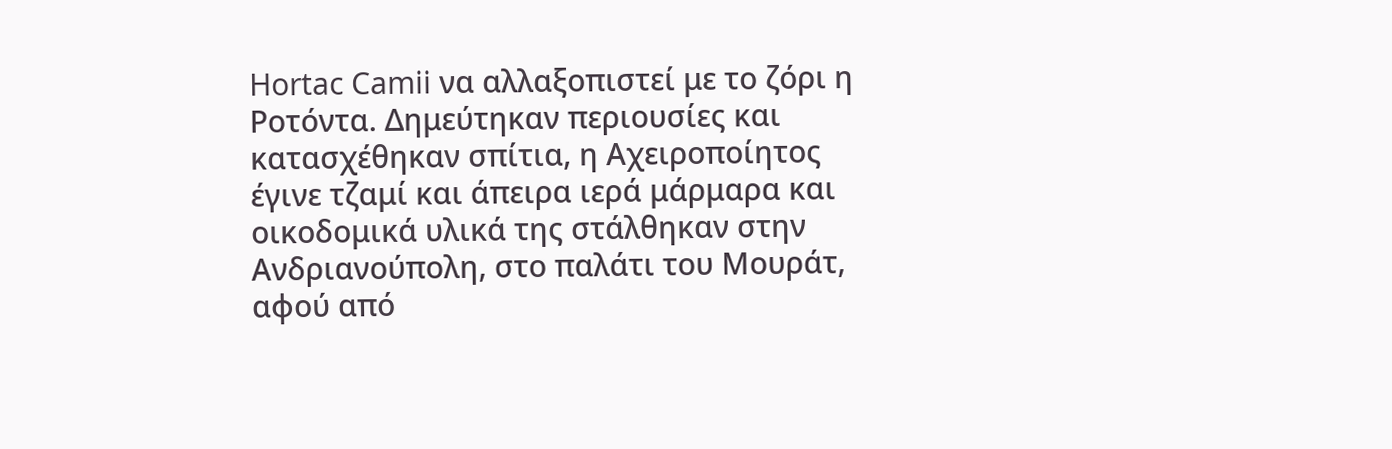Hortac Camii να αλλαξοπιστεί με το ζόρι η Ροτόντα. Δημεύτηκαν περιουσίες και κατασχέθηκαν σπίτια, η Αχειροποίητος έγινε τζαμί και άπειρα ιερά μάρμαρα και οικοδομικά υλικά της στάλθηκαν στην Ανδριανούπολη, στο παλάτι του Μουράτ, αφού από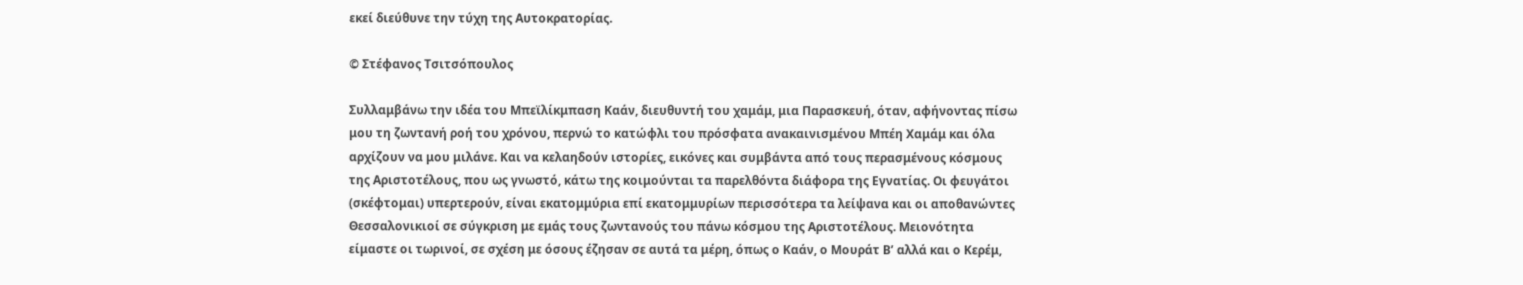εκεί διεύθυνε την τύχη της Αυτοκρατορίας.

© Στέφανος Τσιτσόπουλος

Συλλαμβάνω την ιδέα του Μπεϊλίκμπαση Καάν, διευθυντή του χαμάμ, μια Παρασκευή, όταν, αφήνοντας πίσω μου τη ζωντανή ροή του χρόνου, περνώ το κατώφλι του πρόσφατα ανακαινισμένου Μπέη Χαμάμ και όλα αρχίζουν να μου μιλάνε. Και να κελαηδούν ιστορίες, εικόνες και συμβάντα από τους περασμένους κόσμους της Αριστοτέλους, που ως γνωστό, κάτω της κοιμούνται τα παρελθόντα διάφορα της Εγνατίας. Οι φευγάτοι (σκέφτομαι) υπερτερούν, είναι εκατομμύρια επί εκατομμυρίων περισσότερα τα λείψανα και οι αποθανώντες Θεσσαλονικιοί σε σύγκριση με εμάς τους ζωντανούς του πάνω κόσμου της Αριστοτέλους. Μειονότητα είμαστε οι τωρινοί, σε σχέση με όσους έζησαν σε αυτά τα μέρη, όπως ο Καάν, ο Μουράτ Β’ αλλά και ο Κερέμ,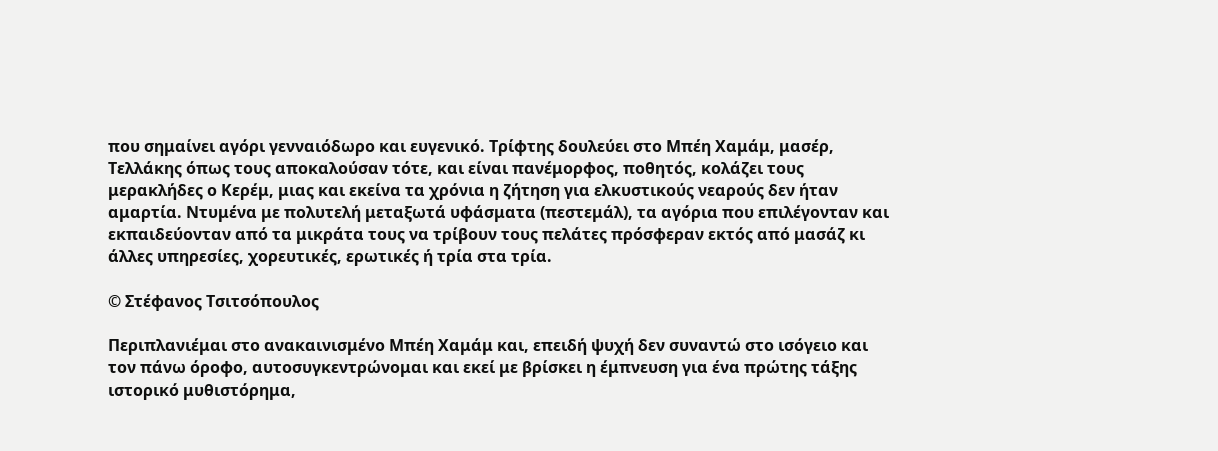που σημαίνει αγόρι γενναιόδωρο και ευγενικό. Τρίφτης δουλεύει στο Μπέη Χαμάμ, μασέρ, Τελλάκης όπως τους αποκαλούσαν τότε, και είναι πανέμορφος, ποθητός, κολάζει τους μερακλήδες ο Κερέμ, μιας και εκείνα τα χρόνια η ζήτηση για ελκυστικούς νεαρούς δεν ήταν αμαρτία. Ντυμένα με πολυτελή μεταξωτά υφάσματα (πεστεμάλ), τα αγόρια που επιλέγονταν και εκπαιδεύονταν από τα μικράτα τους να τρίβουν τους πελάτες πρόσφεραν εκτός από μασάζ κι άλλες υπηρεσίες, χορευτικές, ερωτικές ή τρία στα τρία.

© Στέφανος Τσιτσόπουλος

Περιπλανιέμαι στο ανακαινισμένο Μπέη Χαμάμ και, επειδή ψυχή δεν συναντώ στο ισόγειο και τον πάνω όροφο, αυτοσυγκεντρώνομαι και εκεί με βρίσκει η έμπνευση για ένα πρώτης τάξης ιστορικό μυθιστόρημα,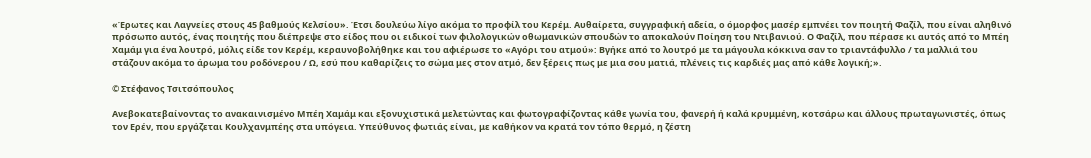«Έρωτες και Λαγνείες στους 45 βαθμούς Κελσίου». Έτσι δουλεύω λίγο ακόμα το προφίλ του Κερέμ. Αυθαίρετα, συγγραφική αδεία, ο όμορφος μασέρ εμπνέει τον ποιητή Φαζίλ, που είναι αληθινό πρόσωπο αυτός, ένας ποιητής που διέπρεψε στο είδος που οι ειδικοί των φιλολογικών οθωμανικών σπουδών το αποκαλούν Ποίηση του Ντιβανιού. Ο Φαζίλ, που πέρασε κι αυτός από το Μπέη Χαμάμ για ένα λουτρό, μόλις είδε τον Κερέμ, κεραυνοβολήθηκε και του αφιέρωσε το «Αγόρι του ατμού»: Βγήκε από το λουτρό με τα μάγουλα κόκκινα σαν το τριαντάφυλλο / τα μαλλιά του στάζουν ακόμα το άρωμα του ροδόνερου / Ω, εσύ που καθαρίζεις το σώμα μες στον ατμό, δεν ξέρεις πως με μια σου ματιά, πλένεις τις καρδιές μας από κάθε λογική;».

© Στέφανος Τσιτσόπουλος

Ανεβοκατεβαίνοντας το ανακαινισμένο Μπέη Χαμάμ και εξονυχιστικά μελετώντας και φωτογραφίζοντας κάθε γωνία του, φανερή ή καλά κρυμμένη, κοτσάρω και άλλους πρωταγωνιστές, όπως τον Ερέν, που εργάζεται Κουλχανμπέης στα υπόγεια. Υπεύθυνος φωτιάς είναι, με καθήκον να κρατά τον τόπο θερμό, η ζέστη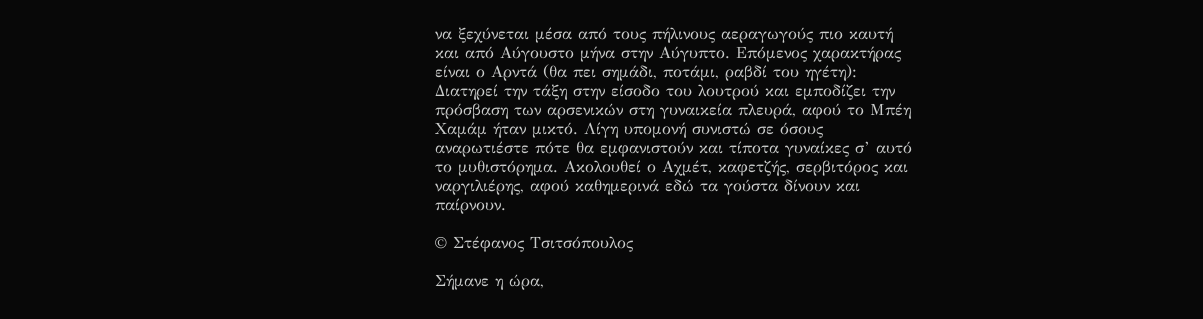να ξεχύνεται μέσα από τους πήλινους αεραγωγούς πιο καυτή και από Αύγουστο μήνα στην Αύγυπτο. Επόμενος χαρακτήρας είναι ο Αρντά (θα πει σημάδι, ποτάμι, ραβδί του ηγέτη): Διατηρεί την τάξη στην είσοδο του λουτρού και εμποδίζει την πρόσβαση των αρσενικών στη γυναικεία πλευρά, αφού το Μπέη Χαμάμ ήταν μικτό. Λίγη υπομονή συνιστώ σε όσους αναρωτιέστε πότε θα εμφανιστούν και τίποτα γυναίκες σ’ αυτό το μυθιστόρημα. Ακολουθεί ο Αχμέτ, καφετζής, σερβιτόρος και ναργιλιέρης, αφού καθημερινά εδώ τα γούστα δίνουν και παίρνουν.

© Στέφανος Τσιτσόπουλος

Σήμανε η ώρα,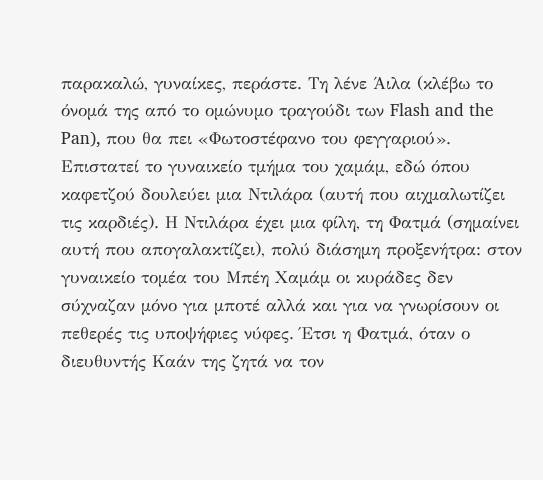παρακαλώ, γυναίκες, περάστε. Τη λένε Άιλα (κλέβω το όνομά της από το ομώνυμο τραγούδι των Flash and the Pan), που θα πει «Φωτοστέφανο του φεγγαριού». Επιστατεί το γυναικείο τμήμα του χαμάμ, εδώ όπου καφετζού δουλεύει μια Ντιλάρα (αυτή που αιχμαλωτίζει τις καρδιές). Η Ντιλάρα έχει μια φίλη, τη Φατμά (σημαίνει αυτή που απογαλακτίζει), πολύ διάσημη προξενήτρα: στον γυναικείο τομέα του Μπέη Χαμάμ οι κυράδες δεν σύχναζαν μόνο για μποτέ αλλά και για να γνωρίσουν οι πεθερές τις υποψήφιες νύφες. Έτσι η Φατμά, όταν ο διευθυντής Καάν της ζητά να τον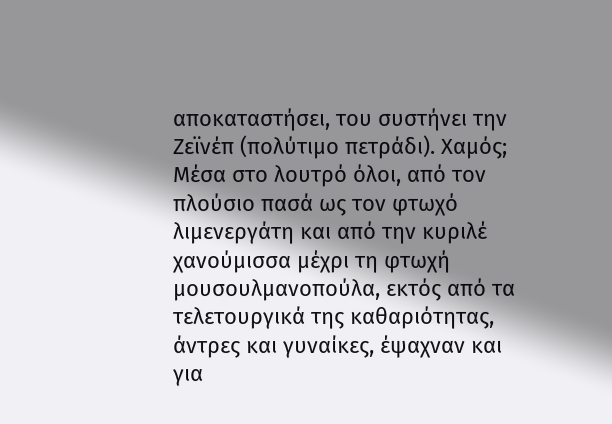αποκαταστήσει, του συστήνει την Ζεϊνέπ (πολύτιμο πετράδι). Χαμός; Μέσα στο λουτρό όλοι, από τον πλούσιο πασά ως τον φτωχό λιμενεργάτη και από την κυριλέ χανούμισσα μέχρι τη φτωχή μουσουλμανοπούλα, εκτός από τα τελετουργικά της καθαριότητας, άντρες και γυναίκες, έψαχναν και για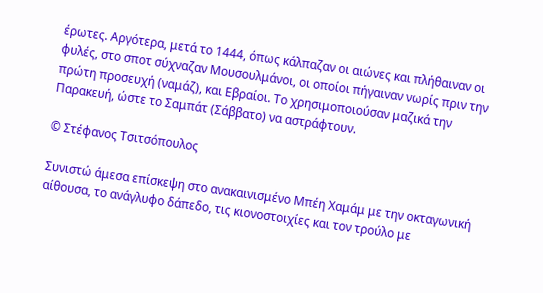έρωτες. Αργότερα, μετά το 1444, όπως κάλπαζαν οι αιώνες και πλήθαιναν οι φυλές, στο σποτ σύχναζαν Μουσουλμάνοι, οι οποίοι πήγαιναν νωρίς πριν την πρώτη προσευχή (ναμάζ), και Εβραίοι. Το χρησιμοποιούσαν μαζικά την Παρακευή, ώστε το Σαμπάτ (Σάββατο) να αστράφτουν.

© Στέφανος Τσιτσόπουλος

Συνιστώ άμεσα επίσκεψη στο ανακαινισμένο Μπέη Χαμάμ με την οκταγωνική αίθουσα, το ανάγλυφο δάπεδο, τις κιονοστοιχίες και τον τρούλο με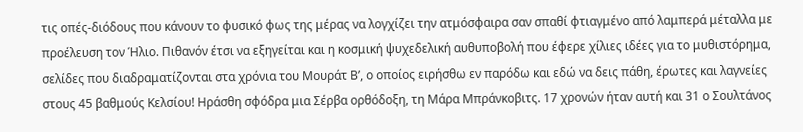τις οπές-διόδους που κάνουν το φυσικό φως της μέρας να λογχίζει την ατμόσφαιρα σαν σπαθί φτιαγμένο από λαμπερά μέταλλα με προέλευση τον Ήλιο. Πιθανόν έτσι να εξηγείται και η κοσμική ψυχεδελική αυθυποβολή που έφερε χίλιες ιδέες για το μυθιστόρημα, σελίδες που διαδραματίζονται στα χρόνια του Μουράτ Β’, ο οποίος ειρήσθω εν παρόδω και εδώ να δεις πάθη, έρωτες και λαγνείες στους 45 βαθμούς Κελσίου! Ηράσθη σφόδρα μια Σέρβα ορθόδοξη, τη Μάρα Μπράνκοβιτς. 17 χρονών ήταν αυτή και 31 ο Σουλτάνος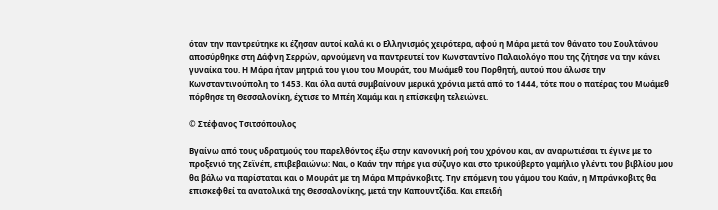όταν την παντρεύτηκε κι έζησαν αυτοί καλά κι ο Ελληνισμός χειρότερα, αφού η Μάρα μετά τον θάνατο του Σουλτάνου αποσύρθηκε στη Δάφνη Σερρών, αρνούμενη να παντρευτεί τον Κωνσταντίνο Παλαιολόγο που της ζήτησε να την κάνει γυναίκα του. Η Μάρα ήταν μητριά του γιου του Μουράτ, του Μωάμεθ του Πορθητή, αυτού που άλωσε την Κωνσταντινούπολη το 1453. Και όλα αυτά συμβαίνουν μερικά χρόνια μετά από το 1444, τότε που ο πατέρας του Μωάμεθ πόρθησε τη Θεσσαλονίκη, έχτισε το Μπέη Χαμάμ και η επίσκεψη τελειώνει.

© Στέφανος Τσιτσόπουλος

Βγαίνω από τους υδρατμούς του παρελθόντος έξω στην κανονική ροή του χρόνου και, αν αναρωτιέσαι τι έγινε με το προξενιό της Ζεϊνέπ, επιβεβαιώνω: Ναι, ο Καάν την πήρε για σύζυγο και στο τρικούβερτο γαμήλιο γλέντι του βιβλίου μου θα βάλω να παρίσταται και ο Μουράτ με τη Μάρα Μπράνκοβιτς. Την επόμενη του γάμου του Καάν, η Μπράνκοβιτς θα επισκεφθεί τα ανατολικά της Θεσσαλονίκης, μετά την Καπουντζίδα. Και επειδή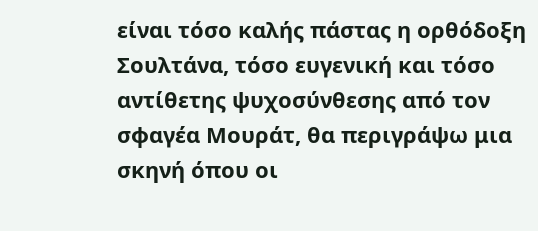είναι τόσο καλής πάστας η ορθόδοξη Σουλτάνα, τόσο ευγενική και τόσο αντίθετης ψυχοσύνθεσης από τον σφαγέα Μουράτ, θα περιγράψω μια σκηνή όπου οι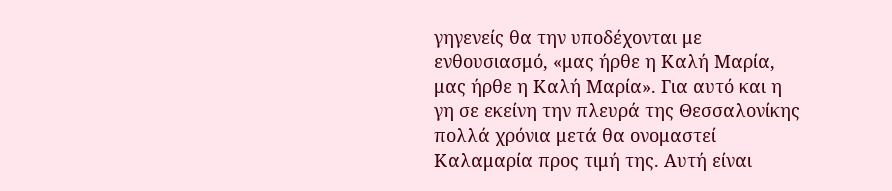γηγενείς θα την υποδέχονται με ενθουσιασμό, «μας ήρθε η Καλή Μαρία, μας ήρθε η Καλή Μαρία». Για αυτό και η γη σε εκείνη την πλευρά της Θεσσαλονίκης πολλά χρόνια μετά θα ονομαστεί Καλαμαρία προς τιμή της. Αυτή είναι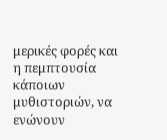μερικές φορές και η πεμπτουσία κάποιων μυθιστοριών, να ενώνουν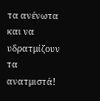τα ανένωτα και να υδρατμίζουν τα ανατμιστά!